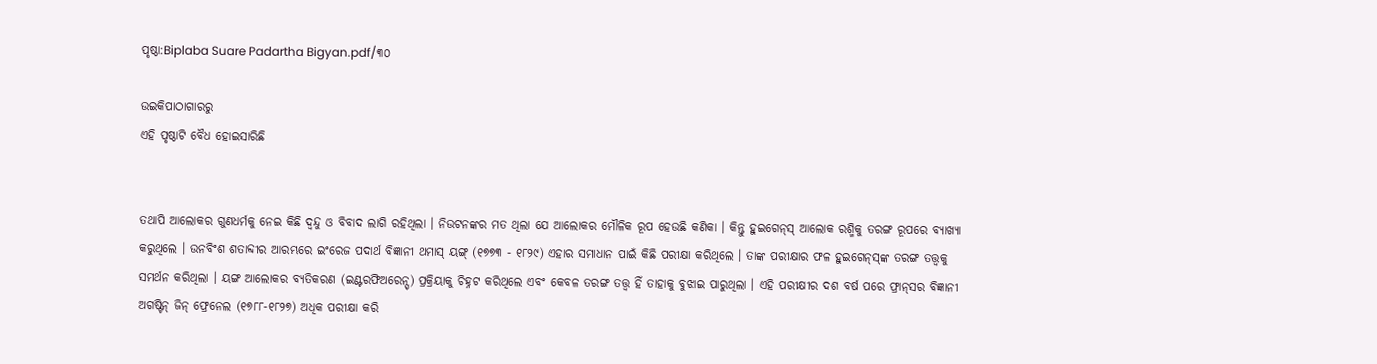ପୃଷ୍ଠା:Biplaba Suare Padartha Bigyan.pdf/୩୦

ଉଇକିପାଠାଗାର‌ରୁ
ଏହି ପୃଷ୍ଠାଟି ବୈଧ ହୋଇସାରିଛି


ତଥାପି ଆଲୋକର ଗୁଣଧର୍ମକୁ ନେଇ କିଛି ଦ୍ୱନ୍ଦୁ ଓ ବିବାଦ ଲାଗି ରହିଥିଲା । ନିଉଟନଙ୍କର ମତ ଥିଲା ଯେ ଆଲୋକର ମୌଳିକ ରୂପ ହେଉଛି କଣିକା । କିନ୍ତୁ ହୁଇଗେନ୍‌ସ୍ ଆଲୋକ ରଶ୍ମିକୁ ତରଙ୍ଗ ରୂପରେ ବ୍ୟାଖ୍ୟା କରୁଥିଲେ । ଉନବିଂଶ ଶତାବ୍ଦୀର ଆରମ୍ଭରେ ଇଂରେଜ ପଦାର୍ଥ ବିଜ୍ଞାନୀ ଥମାସ୍ ୟଙ୍ଗ୍ (୧୭୭୩ - ୧୮୨୯) ଏହାର ସମାଧାନ ପାଇଁ କିଛି ପରୀକ୍ଷା କରିଥିଲେ । ତାଙ୍କ ପରୀକ୍ଷାର ଫଳ ହୁଇଗେନ୍‌ସ୍‌ଙ୍କ ତରଙ୍ଗ ତତ୍ତ୍ୱକୁ ସମର୍ଥନ କରିଥିଲା । ୟଙ୍ଗ ଆଲୋକର ବ୍ୟତିକରଣ (ଇଣ୍ଟରଫିଅରେନ୍ସ୍) ପ୍ରକ୍ରିୟାକୁ ଚିହ୍ନଟ କରିଥିଲେ ଏବଂ କେବଳ ତରଙ୍ଗ ତତ୍ତ୍ୱ ହିଁ ତାହାକୁ ବୁଝାଇ ପାରୁଥିଲା । ଏହି ପରୀକ୍ଷୀର ଦଶ ବର୍ଷ ପରେ ଫ୍ରାନ୍‌ସର ବିଜ୍ଞାନୀ ଅଗଷ୍ଟିନ୍ ଜିନ୍ ଫ୍ରେନେଲ (୧୭୮୮-୧୮୨୭) ଅଧିକ ପରୀକ୍ଷା କରି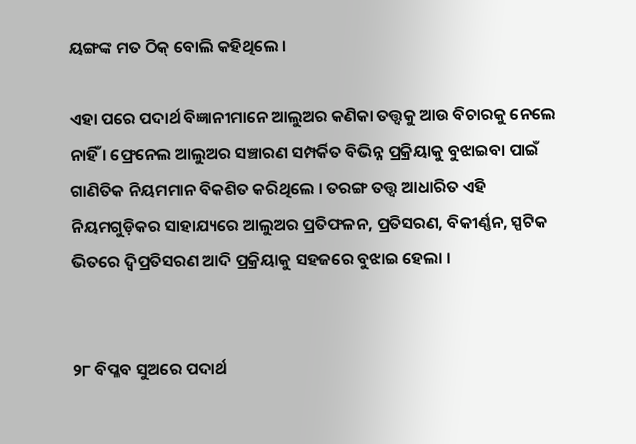ୟଙ୍ଗଙ୍କ ମତ ଠିକ୍ ବୋଲି କହିଥିଲେ ।

ଏହା ପରେ ପଦାର୍ଥ ବିଜ୍ଞାନୀମାନେ ଆଲୁଅର କଣିକା ତତ୍ତ୍ୱକୁ ଆଉ ବିଚାରକୁ ନେଲେ ନାହିଁ । ଫ୍ରେନେଲ ଆଲୁଅର ସଞ୍ଚାରଣ ସମ୍ପର୍କିତ ବିଭିନ୍ନ ପ୍ରକ୍ରିୟାକୁ ବୁଝାଇବା ପାଇଁ ଗାଣିତିକ ନିୟମମାନ ବିକଶିତ କରିଥିଲେ । ତରଙ୍ଗ ତତ୍ତ୍ବ ଆଧାରିତ ଏହି ନିୟମଗୁଡ଼ିକର ସାହାଯ୍ୟରେ ଆଲୁଅର ପ୍ରତିଫଳନ, ପ୍ରତିସରଣ, ବିକୀର୍ଣ୍ଣନ, ସ୍ପଟିକ ଭିତରେ ଦ୍ବିପ୍ରତିସରଣ ଆଦି ପ୍ରକ୍ରିୟାକୁ ସହଜରେ ବୁଝାଇ ହେଲା ।


୨୮ ବିପ୍ଳବ ସୁଅରେ ପଦାର୍ଥ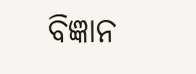ବିଜ୍ଞାନ